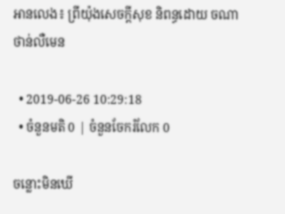អានលេង៖ ព្រីយ៉ុងសេចក្តីសុខ និពន្ធដោយ ចណាថាន់លឺមេន

  • 2019-06-26 10:29:18
  • ចំនួនមតិ 0 | ចំនួនចែករំលែក 0

ចន្លោះមិនឃើ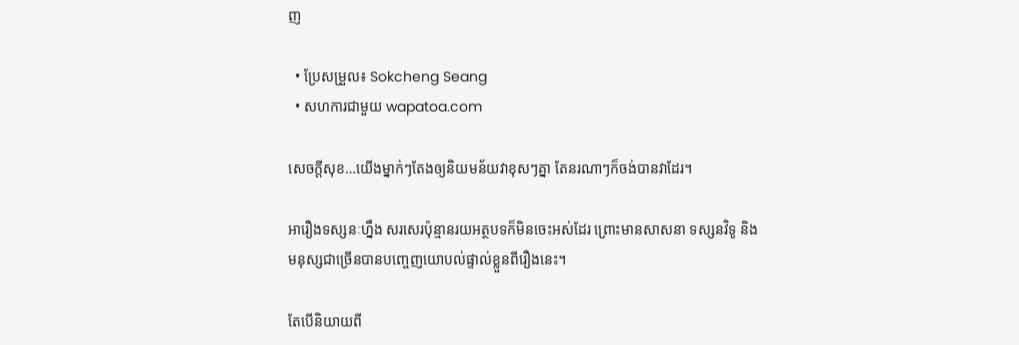ញ

  • ប្រែសម្រួល៖ Sokcheng Seang
  • សហការជាមួយ wapatoa.com

សេចក្តីសុខ…យើងម្នាក់ៗតែងឲ្យនិយមន័យវាខុសៗគ្នា តែនរណាៗក៏ចង់បានវាដែរ។

អារឿងទស្សនៈហ្នឹង សរសេរប៉ុន្មានរយអត្ថបទក៏មិនចេះអស់ដែរ ព្រោះមានសាសនា ទស្សនវិទូ និងមនុស្សជាច្រើនបានបញ្ចេញយោបល់ផ្ទាល់ខ្លួនពីរឿងនេះ។

តែបើនិយាយពី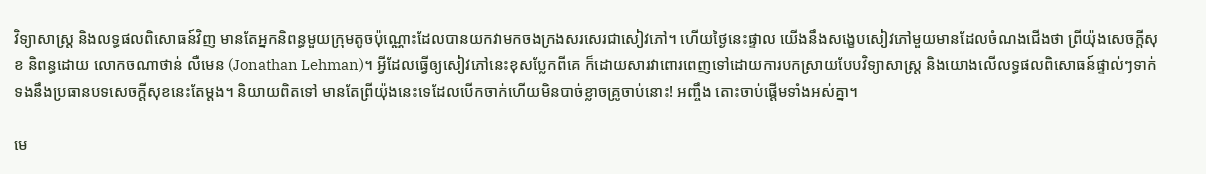វិទ្យាសាស្ត្រ និងលទ្ធផលពិសោធន៍វិញ មានតែអ្នកនិពន្ធមួយក្រុមតូចប៉ុណ្ណោះដែលបានយកវាមកចងក្រងសរសេរជាសៀវភៅ។ ហើយថ្ងៃនេះផ្ទាល យើងនឹងសង្ខេបសៀវភៅមួយមានដែលចំណងជើងថា ព្រីយ៉ុងសេចក្តីសុខ និពន្ធដោយ លោកចណាថាន់ លឺមេន (Jonathan Lehman)។ អ្វីដែលធ្វើឲ្យសៀវភៅនេះខុសប្លែកពីគេ ក៏ដោយសារវាពោរពេញទៅដោយការបកស្រាយបែបវិទ្យាសាស្ត្រ និងយោងលើលទ្ធផលពិសោធន៍ផ្ទាល់ៗទាក់ទងនឹងប្រធានបទសេចក្តីសុខនេះតែម្តង។ និយាយពិតទៅ មានតែព្រីយ៉ុងនេះទេដែលបើកចាក់ហើយមិនបាច់ខ្លាចគ្រូចាប់នោះ! អញ្ចឹង តោះចាប់ផ្តើមទាំងអស់គ្នា។

មេ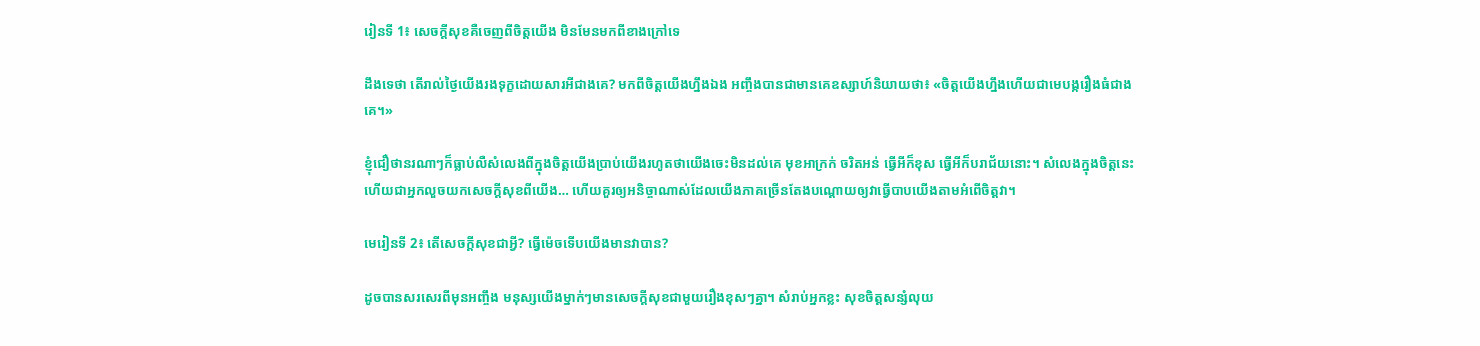រៀនទី 1៖ សេចក្តីសុខគឺចេញពីចិត្តយើង មិនមែនមកពីខាងក្រៅទេ

ដឹងទេថា តើរាល់ថ្ងៃយើងរងទុក្ខដោយសារអីជាងគេ? មកពីចិត្តយើងហ្នឹងឯង អញ្ចឹងបានជាមានគេឧស្សាហ៍និយាយថា៖ «ចិត្តយើងហ្នឹងហើយជាមេបង្ករឿងធំជាងគេ។»

ខ្ញុំជឿថានរណាៗក៏ធ្លាប់លឺសំលេងពីក្នុងចិត្តយើងប្រាប់យើងរហូតថាយើងចេះមិនដល់គេ មុខអាក្រក់ ចរិតអន់ ធ្វើអីក៏ខុស ធ្វើអីក៏បរាជ័យនោះ។ សំលេងក្នុងចិត្តនេះហើយជាអ្នកលួចយកសេចក្តីសុខពីយើង… ហើយគួរឲ្យអនិច្ចាណាស់ដែលយើងភាគច្រើនតែងបណ្តោយឲ្យវាធ្វើបាបយើងតាមអំពើចិត្តវា។

មេរៀនទី 2៖ តើសេចក្តីសុខជាអ្វី? ធ្វើម៉េចទើបយើងមានវាបាន?

ដូចបានសរសេរពីមុនអញ្ចឹង មនុស្សយើងម្នាក់ៗមានសេចក្តីសុខជាមួយរឿងខុសៗគ្នា។ សំរាប់អ្នកខ្លះ សុខចិត្តសន្សំលុយ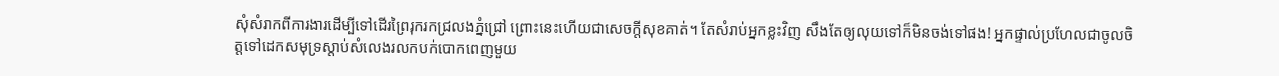សុំសំរាកពីការងារដើម្បីទៅដើរព្រៃរុករកជ្រលងភ្នំជ្រៅ ព្រោះនេះហើយជាសេចក្តីសុខគាត់។ តែសំរាប់អ្នកខ្លះវិញ សឹងតែឲ្យលុយទៅក៏មិនចង់ទៅផង! អ្នកផ្ទាល់ប្រហែលជាចូលចិត្តទៅដេកសមុទ្រស្តាប់សំលេងរលកបក់បោកពេញមួយ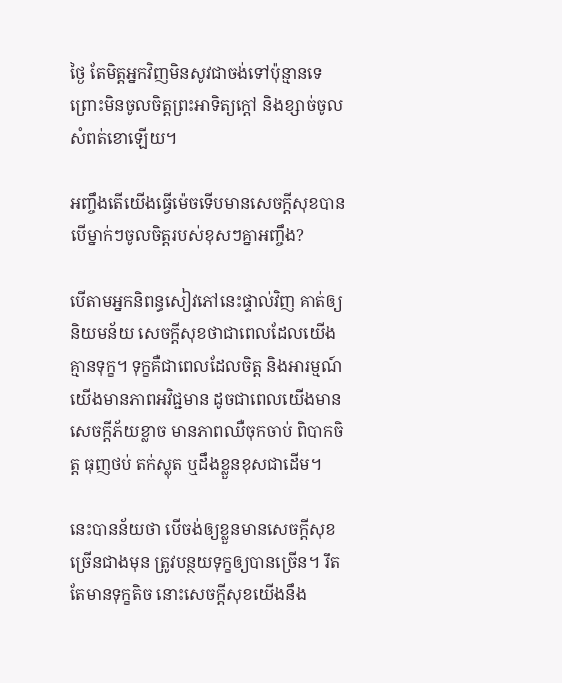ថ្ងៃ តែមិត្តអ្នកវិញមិនសូវជាចង់ទៅប៉ុន្មានទេ ព្រោះមិនចូលចិត្តព្រះអាទិត្យក្តៅ និងខ្សាច់ចូលសំពត់ខោឡើយ។

អញ្ចឹងតើយើងធ្វើម៉េចទើបមានសេចក្តីសុខបាន បើម្នាក់ៗចូលចិត្តរបស់ខុសៗគ្នាអញ្ចឹង?

បើតាមអ្នកនិពន្ធសៀវភៅនេះផ្ទាល់វិញ គាត់ឲ្យនិយមន័យ សេចក្តីសុខថាជាពេលដែលយើងគ្មានទុក្ខ។ ទុក្ខគឺជាពេលដែលចិត្ត និងអារម្មណ៍យើងមានភាពអវិជ្ជមាន ដូចជាពេលយើងមានសេចក្តីភ័យខ្លាច មានភាពឈឺចុកចាប់ ពិបាកចិត្ត ធុញថប់ តក់ស្លុត ឬដឹងខ្លួនខុសជាដើម។

នេះបានន័យថា បើចង់ឲ្យខ្លួនមានសេចក្តីសុខច្រើនជាងមុន ត្រូវបន្ថយទុក្ខឲ្យបានច្រើន។ រឹតតែមានទុក្ខតិច នោះសេចក្តីសុខយើងនឹង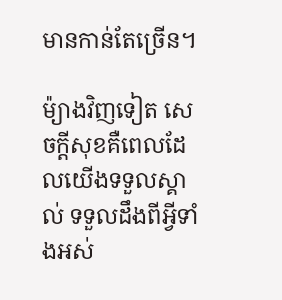មានកាន់តែច្រើន។

ម៉្យាងវិញទៀត សេចក្តីសុខគឺពេលដែលយើងទទួលស្គាល់ ទទួលដឹងពីអ្វីទាំងអស់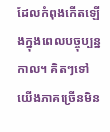ដែលកំពុងកើតឡើងក្នុងពេលបច្ចុប្បន្នកាល។ គិតៗទៅ យើងភាគច្រើនមិន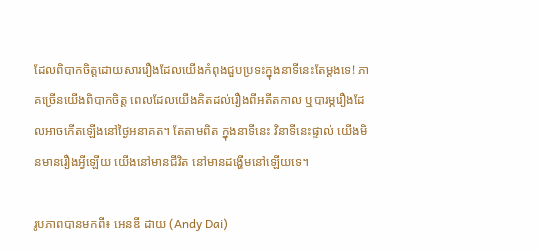ដែលពិបាកចិត្តដោយសាររឿងដែលយើងកំពុងជួបប្រទះក្នុងនាទីនេះតែម្តងទេ! ភាគច្រើនយើងពិបាកចិត្ត ពេលដែលយើងគិតដល់រឿងពីអតីតកាល ឬបារម្ភរឿងដែលអាចកើតឡើងនៅថ្ងៃអនាគត។ តែតាមពិត ក្នុងនាទីនេះ វិនាទីនេះផ្ទាល់ យើងមិនមានរឿងអ្វីឡើយ យើងនៅមានជីវិត នៅមានដង្ហើមនៅឡើយទេ។

រូបភាពបានមកពី៖ អេនឌី ដាយ (Andy Dai)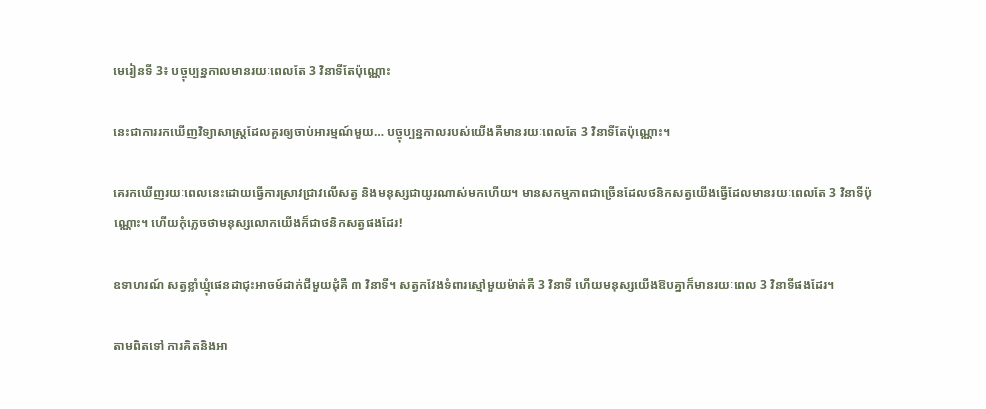មេរៀនទី 3៖ បច្ចុប្បន្នកាលមានរយៈពេលតែ 3 វិនាទីតែប៉ុណ្ណោះ

នេះជាការរកឃើញវិទ្យាសាស្ត្រដែលគួរឲ្យចាប់អារម្មណ៍មួយ… បច្ចុប្បន្នកាលរបស់យើងគឺមានរយៈពេលតែ 3 វិនាទីតែប៉ុណ្ណោះ។

គេរកឃើញរយៈពេលនេះដោយធ្វើការស្រាវជ្រាវលើសត្វ និងមនុស្សជាយូរណាស់មកហើយ។ មានសកម្មភាពជាច្រើនដែលថនិកសត្វយើងធ្វើដែលមានរយៈពេលតែ 3 វិនាទីប៉ុណ្ណោះ។ ហើយកុំភ្លេចថាមនុស្សលោកយើងក៏ជាថនិកសត្វផងដែរ!

ឧទាហរណ៍ សត្វខ្លាំឃ្មុំផេនដាជុះអាចម៍ដាក់ជីមួយដុំគឺ ៣ វិនាទី។ សត្វកវែងទំពារស្មៅមួយម៉ាត់គឺ 3 វិនាទី ហើយមនុស្សយើងឱបគ្នាក៏មានរយៈពេល 3 វិនាទីផងដែរ។

តាមពិតទៅ ការគិតនិងអា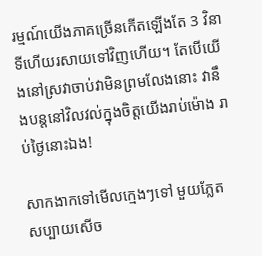រម្មណ៍យើងភាគច្រើនកើតឡើងតែ 3 វិនាទីហើយរសាយទៅវិញហើយ។ តែបើយើងនៅស្រវាចាប់វាមិនព្រមលែងនោះ វានឹងបន្តនៅវិលវល់ក្នុងចិត្តយើងរាប់ម៉ោង រាប់ថ្ងៃនោះឯង!

សាកងាកទៅមើលក្មេងៗទៅ មួយភ្លែតសប្បាយសើច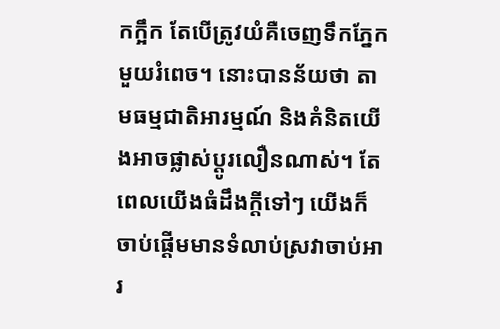កក្អឹក តែបើត្រូវយំគឺចេញទឹកភ្នែកមួយរំពេច។ នោះបានន័យថា តាមធម្មជាតិអារម្មណ៍ និងគំនិតយើងអាចផ្លាស់ប្តូរលឿនណាស់។ តែពេលយើងធំដឹងក្តីទៅៗ យើងក៏ចាប់ផ្តើមមានទំលាប់ស្រវាចាប់អារ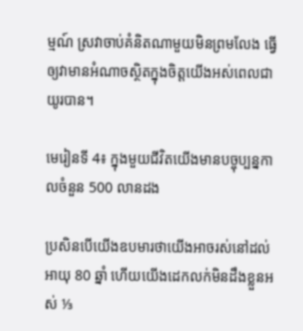ម្មណ៍ ស្រវាចាប់គំនិតណាមួយមិនព្រមលែង ធ្វើឲ្យវាមានអំណាចស្ថិតក្នុងចិត្តយើងអស់ពេលជាយូរបាន។

មេរៀនទី 4៖ ក្នុងមួយជីវិតយើងមានបច្ចុប្បន្នកាលចំនួន 500 លានដង

ប្រសិនបើយើងឧបមារថាយើងអាចរស់នៅដល់អាយុ 80 ឆ្នាំ ហើយយើងដេកលក់មិនដឹងខ្លួនអស់ ⅓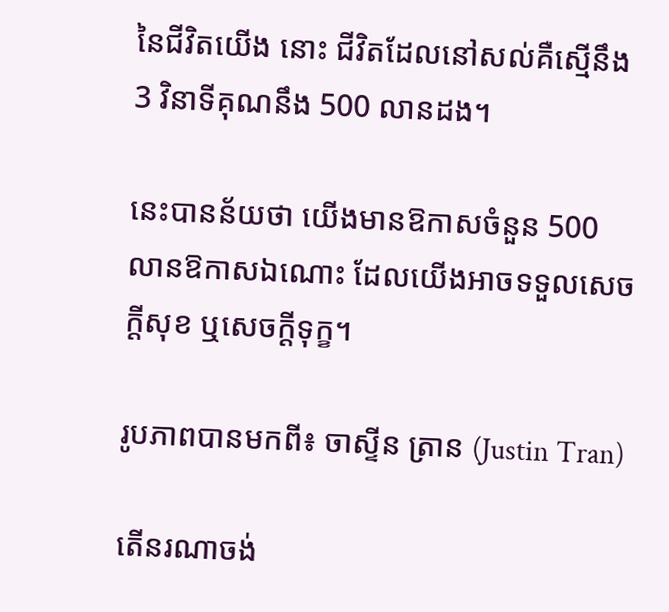នៃជីវិតយើង នោះ ជីវិតដែលនៅសល់គឺស្មើនឹង 3 វិនាទីគុណនឹង 500 លានដង។

នេះបានន័យថា យើងមានឱកាសចំនួន 500 លានឱកាសឯណោះ ដែលយើងអាចទទួលសេចក្តីសុខ ឬសេចក្តីទុក្ខ។

រូបភាពបានមកពី៖ ចាស្ទីន ត្រាន (Justin Tran)

តើនរណាចង់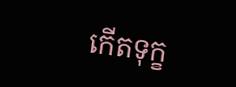កើតទុក្ខ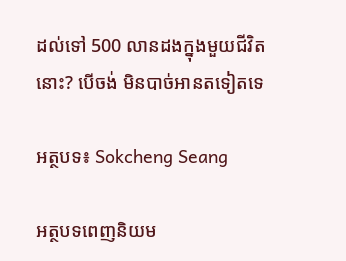ដល់ទៅ 500 លានដងក្នុងមួយជីវិតនោះ? បើចង់ មិនបាច់អានតទៀតទេ

អត្ថបទ៖ Sokcheng Seang

អត្ថបទពេញនិយម